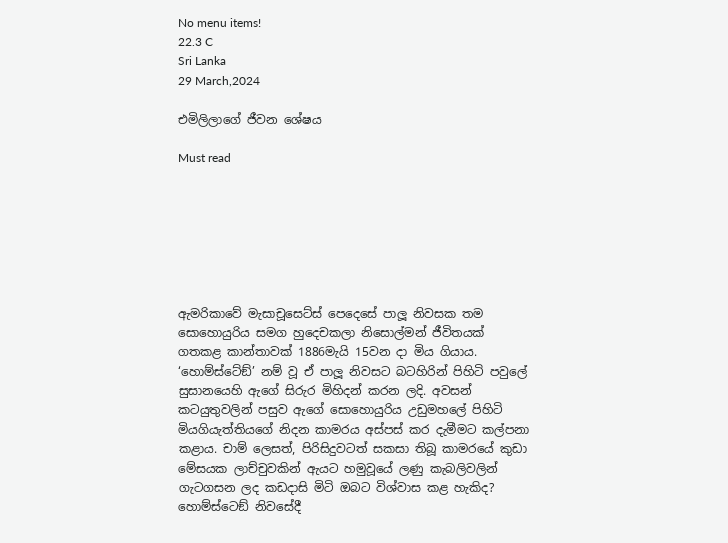No menu items!
22.3 C
Sri Lanka
29 March,2024

එමිලිලාගේ ජීවන ශේෂය

Must read







ඇමරිකාවේ මැසාචූසෙට්ස් පෙදෙසේ පාලූ නිවසක තම සොහොයුරිය සමග හුදෙචකලා නිසොල්මන් ජීවිතයක් ගතකළ කාන්තාවක් 1886මැයි 15වන දා මිය ගියාය. ‘හොම්ස්ටේඞ්’ නම් වූ ඒ පාලූ නිවසට බටහිරින් පිහිටි පවුලේ සුසානයෙහි ඇගේ සිරුර මිහිදන් කරන ලදි. අවසන් කටයුතුවලින් පසුව ඇගේ සොහොයුරිය උඩුමහලේ පිහිටි මියගියැත්තියගේ නිදන කාමරය අස්පස් කර දැමීමට කල්පනා කළාය. චාම් ලෙසත්, පිරිසිදුවටත් සකසා තිබූ කාමරයේ කුඩා මේසයක ලාච්චුවකින් ඇයට හමුවූයේ ලණු කැබලිවලින් ගැටගසන ලද කඩදාසි මිටි ඔබට විශ්වාස කළ හැකිද? හොම්ස්ටෙඞ් නිවසේදී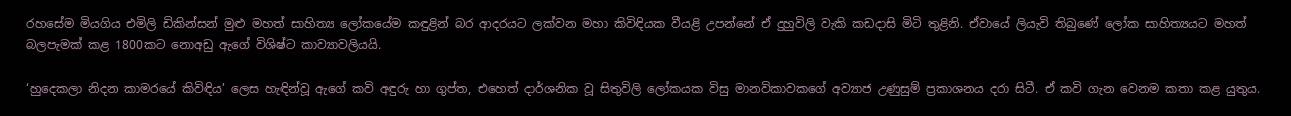රහසේම මියගිය එමිලි ඩිකින්සන් මුළු මහත් සාහිත්‍ය ලෝකයේම කඳුළින් බර ආදරයට ලක්වන මහා කිවිඳියක වීයළි උපන්නේ ඒ දුහුවිලි වැකි කඩදාසි මිටි තුළිනි. ඒවායේ ලියැවි තිබුණේ ලෝක සාහිත්‍යයට මහත් බලපැමක් කළ 1800කට නොඅඩු ඇගේ විශිෂ්ට කාව්‍යාවලියයි.

‘හුදෙකලා නිදන කාමරයේ කිවිඳිය’ ලෙස හැඳින්වූ ඇගේ කවි අඳුරු හා ගුප්ත, එහෙත් දාර්ශනික වූ සිතුවිලි ලෝකයක විසු මානවිකාවකගේ අව්‍යාජ උණුසුම් ප්‍රකාශනය දරා සිටී. ඒ කවි ගැන වෙනම කතා කළ යුතුය.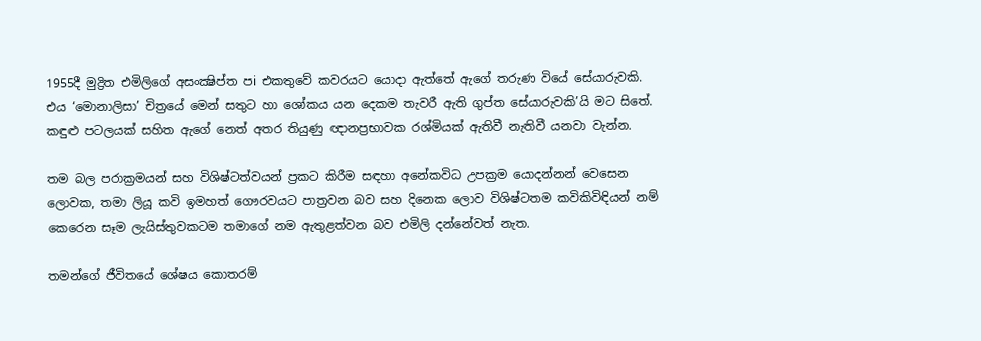1955දී මුද්‍රිත එමිලිගේ අසංක්‍ෂිප්ත පi එකතුවේ කවරයට යොදා ඇත්තේ ඇගේ තරුණ වියේ සේයාරුවකි. එය ‘මොනාලිසා’ චිත්‍රයේ මෙන් සතුට හා ශෝකය යන දෙකම තැවරී ඇති ගුප්ත සේයාරුවකි’යි මට සිතේ. කඳුළු පටලයක් සහිත ඇගේ නෙත් අතර තියුණු ඥානප්‍රභාවක රශ්මියක් ඇතිවී නැතිවී යනවා වැන්න.

තම බල පරාක්‍රමයන් සහ විශිෂ්ටත්වයන් ප්‍රකට කිරීම සඳහා අනේකවිධ උපක්‍රම යොදන්නන් වෙසෙන ලොවක, තමා ලියූ කවි ඉමහත් ගෞරවයට පාත්‍රවන බව සහ දිනෙක ලොව විශිෂ්ටතම කවිකිවිඳියන් නම් කෙරෙන සෑම ලැයිස්තුවකටම තමාගේ නම ඇතුළත්වන බව එමිලි දන්නේවත් නැත.

තමන්ගේ ජීවිතයේ ශේෂය කොතරම්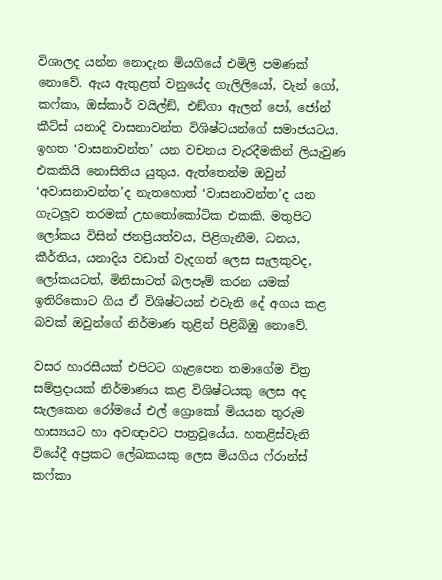විශාලද යන්න නොදැන මියගියේ එමිලි පමණක් නොවේ. ඇය ඇතුළත් වනුයේද ගැලිලියෝ, වැන් ගෝ, කෆ්කා, ඔස්කාර් වයිල්ඞ්, එඞ්ගා ඇලන් පෝ, ජෝන් කීට්ස් යනාදි වාසනාවන්ත විශිෂ්ටයන්ගේ සමාජයටය. ඉහත ‘වාසනාවන්ත’ යන වචනය වැරදීමකින් ලියැවුණ එකකියි නොසිතිය යුතුය. ඇත්තෙන්ම ඔවුන් ‘අවාසනාවන්ත’ද නැතහොත් ‘වාසනාවන්ත’ද යන ගැටලූව තරමක් උභතෝකෝටික එකකි. මතුපිට ලෝකය විසින් ජනප්‍රියත්වය, පිළිගැනීම, ධනය, කීර්තිය, යනාදිය වඩාත් වැදගත් ලෙස සැලකුවද, ලෝකයටත්, මිනිසාටත් බලපෑම් කරන යමක් ඉතිරිකොට ගිය ඒ විශිෂ්ටයන් එවැනි දේ අගය කළ බවක් ඔවුන්ගේ නිර්මාණ තුළින් පිළිබිඹු නොවේ.

වසර හාරසීයක් එපිටට ගැළපෙන තමාගේම චිත්‍ර සම්ප්‍රදායක් නිර්මාණය කළ විශිෂ්ටයකු ලෙස අද සැලකෙන රෝමයේ එල් ග්‍රොකෝ මියයන තුරුම  හාස්‍යයට හා අවඥාවට පාත්‍රවූයේය. හතළිස්වැනි වියේදී අප්‍රකට ලේඛකයකු ලෙස මියගිය ෆ්රාන්ස් කෆ්කා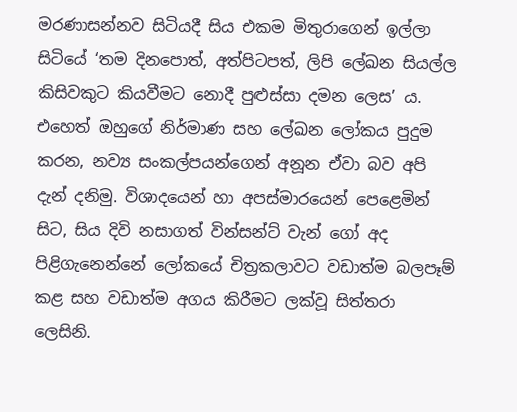මරණාසන්නව සිටියදී සිය එකම මිතුරාගෙන් ඉල්ලා සිටියේ ‘තම දිනපොත්, අත්පිටපත්, ලිපි ලේඛන සියල්ල කිසිවකුට කියවීමට නොදී පුළුස්සා දමන ලෙස’ ය. එහෙත් ඔහුගේ නිර්මාණ සහ ලේඛන ලෝකය පුදුම කරන, නව්‍ය සංකල්පයන්ගෙන් අනූන ඒවා බව අපි දැන් දනිමු. විශාදයෙන් හා අපස්මාරයෙන් පෙළෙමින් සිට, සිය දිවි නසාගත් වින්සන්ට් වැන් ගෝ අද පිළිගැනෙන්නේ ලෝකයේ චිත්‍රකලාවට වඩාත්ම බලපෑම් කළ සහ වඩාත්ම අගය කිරීමට ලක්වූ සිත්තරා ලෙසිනි.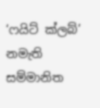‘ෆයිට් ක්ලබ්’ නමැති සම්මානිත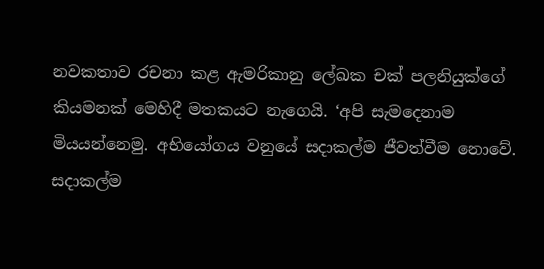නවකතාව රචනා කළ ඇමරිකානු ලේඛක චක් පලනියුක්ගේ කියමනක් මෙහිදී මතකයට නැගෙයි. ‘අපි සැමදෙනාම මියයන්නෙමු. අභියෝගය වනුයේ සදාකල්ම ජීවත්වීම නොවේ. සදාකල්ම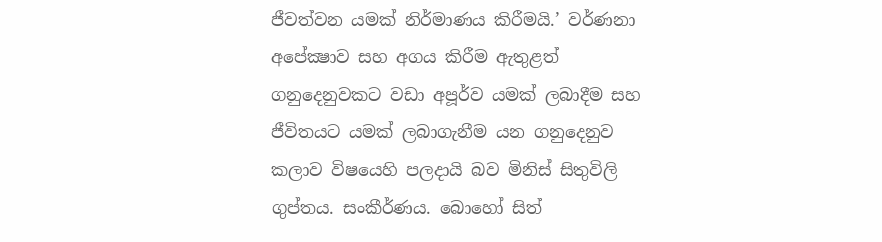ජීවත්වන යමක් නිර්මාණය කිරීමයි.’ වර්ණනා අපේක්‍ෂාව සහ අගය කිරීම ඇතුළත් ගනුදෙනුවකට වඩා අපූර්ව යමක් ලබාදීම සහ ජීවිතයට යමක් ලබාගැනීම යන ගනුදෙනුව කලාව විෂයෙහි පලදායි බව මිනිස් සිතුවිලි ගුප්තය. සංකීර්ණය. බොහෝ සිත්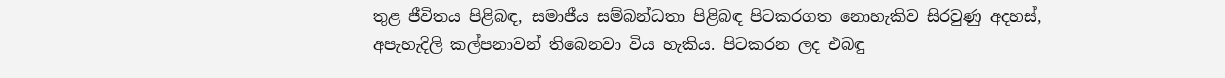තුළ ජීවිතය පිළිබඳ, සමාජීය සම්බන්ධතා පිළිබඳ පිටකරගත නොහැකිව සිරවුණු අදහස්, අපැහැදිලි කල්පනාවන් තිබෙනවා විය හැකිය. පිටකරන ලද එබඳු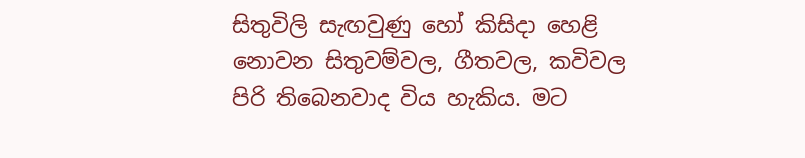සිතුවිලි සැඟවුණු හෝ කිසිදා හෙළි නොවන සිතුවම්වල, ගීතවල, කවිවල පිරි තිබෙනවාද විය හැකිය. මට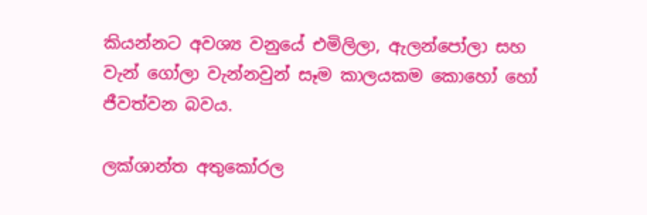කියන්නට අවශ්‍ය වනුයේ එමිලිලා, ඇලන්පෝලා සහ වැන් ගෝලා වැන්නවුන් සෑම කාලයකම කොහෝ හෝ ජීවත්වන බවය.

ලක්ශාන්ත අතුකෝරල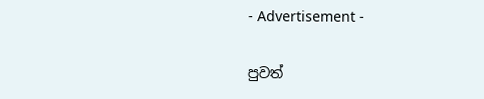- Advertisement -

පුවත්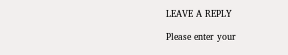LEAVE A REPLY

Please enter your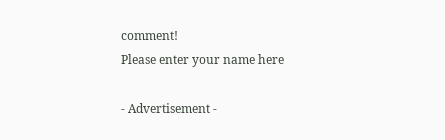comment!
Please enter your name here

- Advertisement -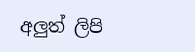අලුත් ලිපි